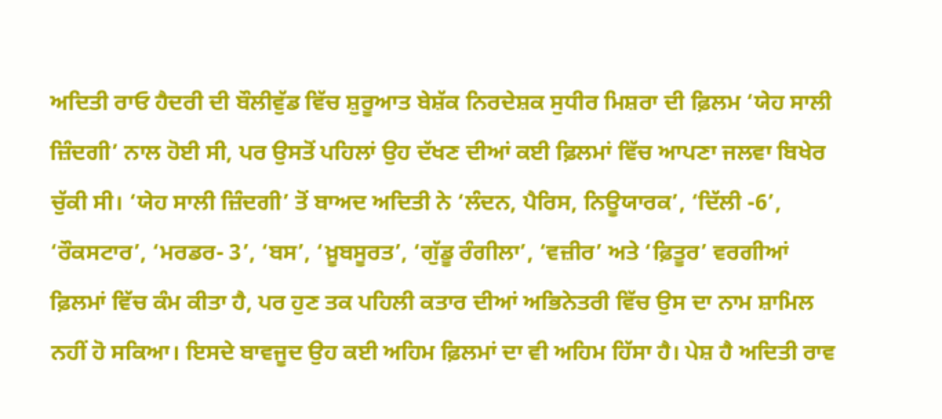ਅਦਿਤੀ ਰਾਓ ਹੈਦਰੀ ਦੀ ਬੌਲੀਵੁੱਡ ਵਿੱਚ ਸ਼ੁਰੂਆਤ ਬੇਸ਼ੱਕ ਨਿਰਦੇਸ਼ਕ ਸੁਧੀਰ ਮਿਸ਼ਰਾ ਦੀ ਫ਼ਿਲਮ ‘ਯੇਹ ਸਾਲੀ ਜ਼ਿੰਦਗੀ’ ਨਾਲ ਹੋਈ ਸੀ, ਪਰ ਉਸਤੋਂ ਪਹਿਲਾਂ ਉਹ ਦੱਖਣ ਦੀਆਂ ਕਈ ਫ਼ਿਲਮਾਂ ਵਿੱਚ ਆਪਣਾ ਜਲਵਾ ਬਿਖੇਰ ਚੁੱਕੀ ਸੀ। ‘ਯੇਹ ਸਾਲੀ ਜ਼ਿੰਦਗੀ’ ਤੋਂ ਬਾਅਦ ਅਦਿਤੀ ਨੇ ‘ਲੰਦਨ, ਪੈਰਿਸ, ਨਿਊਯਾਰਕ’, ‘ਦਿੱਲੀ -6’, ‘ਰੌਕਸਟਾਰ’, ‘ਮਰਡਰ- 3’, ‘ਬਸ’, ‘ਖ਼ੂਬਸੂਰਤ’, ‘ਗੁੱਡੂ ਰੰਗੀਲਾ’, ‘ਵਜ਼ੀਰ’ ਅਤੇ ‘ਫ਼ਿਤੂਰ’ ਵਰਗੀਆਂ ਫ਼ਿਲਮਾਂ ਵਿੱਚ ਕੰਮ ਕੀਤਾ ਹੈ, ਪਰ ਹੁਣ ਤਕ ਪਹਿਲੀ ਕਤਾਰ ਦੀਆਂ ਅਭਿਨੇਤਰੀ ਵਿੱਚ ਉਸ ਦਾ ਨਾਮ ਸ਼ਾਮਿਲ ਨਹੀਂ ਹੋ ਸਕਿਆ। ਇਸਦੇ ਬਾਵਜੂਦ ਉਹ ਕਈ ਅਹਿਮ ਫ਼ਿਲਮਾਂ ਦਾ ਵੀ ਅਹਿਮ ਹਿੱਸਾ ਹੈ। ਪੇਸ਼ ਹੈ ਅਦਿਤੀ ਰਾਵ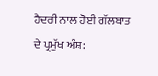ਹੈਦਰੀ ਨਾਲ ਹੋਈ ਗੱਲਬਾਤ ਦੇ ਪ੍ਰਮੁੱਖ ਅੰਸ਼: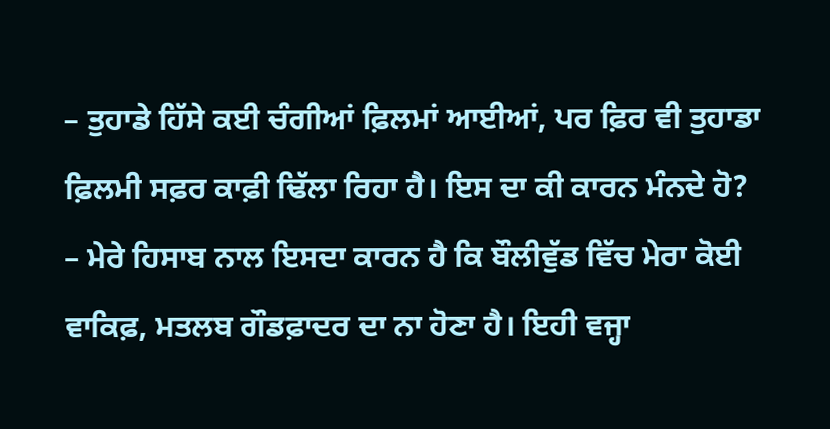– ਤੁਹਾਡੇ ਹਿੱਸੇ ਕਈ ਚੰਗੀਆਂ ਫ਼ਿਲਮਾਂ ਆਈਆਂ, ਪਰ ਫ਼ਿਰ ਵੀ ਤੁਹਾਡਾ ਫ਼ਿਲਮੀ ਸਫ਼ਰ ਕਾਫ਼ੀ ਢਿੱਲਾ ਰਿਹਾ ਹੈ। ਇਸ ਦਾ ਕੀ ਕਾਰਨ ਮੰਨਦੇ ਹੋ?
– ਮੇਰੇ ਹਿਸਾਬ ਨਾਲ ਇਸਦਾ ਕਾਰਨ ਹੈ ਕਿ ਬੌਲੀਵੁੱਡ ਵਿੱਚ ਮੇਰਾ ਕੋਈ ਵਾਕਿਫ਼, ਮਤਲਬ ਗੌਡਫ਼ਾਦਰ ਦਾ ਨਾ ਹੋਣਾ ਹੈ। ਇਹੀ ਵਜ੍ਹਾ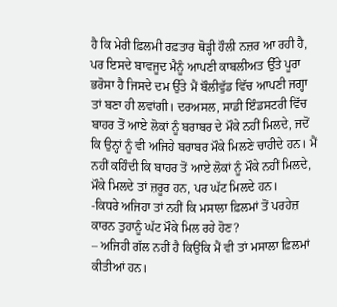ਹੈ ਕਿ ਮੇਰੀ ਫ਼ਿਲਮੀ ਰਫ਼ਤਾਰ ਥੋੜ੍ਹੀ ਹੌਲੀ ਨਜ਼ਰ ਆ ਰਹੀ ਹੈ, ਪਰ ਇਸਦੇ ਬਾਵਜੂਦ ਮੈਨੂੰ ਆਪਣੀ ਕਾਬਲੀਅਤ ਉੱਤੇ ਪੂਰਾ ਭਰੋਸਾ ਹੈ ਜਿਸਦੇ ਦਮ ਉੱਤੇ ਮੈਂ ਬੌਲੀਵੁੱਡ ਵਿੱਚ ਆਪਣੀ ਜਗ੍ਹਾ ਤਾਂ ਬਣਾ ਹੀ ਲਵਾਂਗੀ। ਦਰਅਸਲ, ਸਾਡੀ ਇੰਡਸਟਰੀ ਵਿੱਚ ਬਾਹਰ ਤੋਂ ਆਏ ਲੋਕਾਂ ਨੂੰ ਬਰਾਬਰ ਦੇ ਮੌਕੇ ਨਹੀਂ ਮਿਲਦੇ, ਜਦੋਂ ਕਿ ਉਨ੍ਹਾਂ ਨੂੰ ਵੀ ਅਜਿਹੇ ਬਰਾਬਰ ਮੌਕੇ ਮਿਲਣੇ ਚਾਹੀਦੇ ਹਨ। ਮੈਂ ਨਹੀਂ ਕਹਿੰਦੀ ਕਿ ਬਾਹਰ ਤੋਂ ਆਏ ਲੋਕਾਂ ਨੂੰ ਮੌਕੇ ਨਹੀਂ ਮਿਲਦੇ, ਮੌਕੇ ਮਿਲਦੇ ਤਾਂ ਜ਼ਰੂਰ ਹਨ, ਪਰ ਘੱਟ ਮਿਲਦੇ ਹਨ।
-ਕਿਧਰੇ ਅਜਿਹਾ ਤਾਂ ਨਹੀਂ ਕਿ ਮਸਾਲਾ ਫ਼ਿਲਮਾਂ ਤੋਂ ਪਰਹੇਜ਼ ਕਾਰਨ ਤੁਹਾਨੂੰ ਘੱਟ ਮੌਕੇ ਮਿਲ ਰਹੇ ਹੋਣ?
– ਅਜਿਹੀ ਗੱਲ ਨਹੀਂ ਹੈ ਕਿਉਂਕਿ ਮੈਂ ਵੀ ਤਾਂ ਮਸਾਲਾ ਫ਼ਿਲਮਾਂ ਕੀਤੀਆਂ ਹਨ।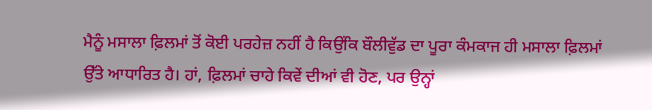ਮੈਨੂੰ ਮਸਾਲਾ ਫ਼ਿਲਮਾਂ ਤੋਂ ਕੋਈ ਪਰਹੇਜ਼ ਨਹੀਂ ਹੈ ਕਿਉਂਕਿ ਬੌਲੀਵੁੱਡ ਦਾ ਪੂਰਾ ਕੰਮਕਾਜ ਹੀ ਮਸਾਲਾ ਫ਼ਿਲਮਾਂ ਉੱਤੇ ਆਧਾਰਿਤ ਹੈ। ਹਾਂ, ਫ਼ਿਲਮਾਂ ਚਾਹੇ ਕਿਵੇਂ ਦੀਆਂ ਵੀ ਹੋਣ, ਪਰ ਉਨ੍ਹਾਂ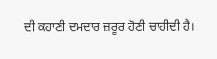ਦੀ ਕਹਾਣੀ ਦਮਦਾਰ ਜ਼ਰੂਰ ਹੋਣੀ ਚਾਹੀਦੀ ਹੈ।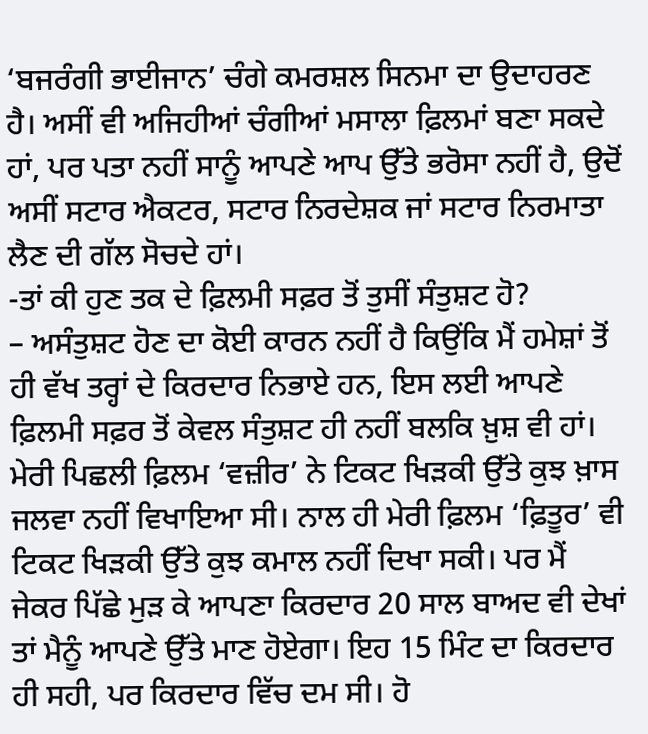‘ਬਜਰੰਗੀ ਭਾਈਜਾਨ’ ਚੰਗੇ ਕਮਰਸ਼ਲ ਸਿਨਮਾ ਦਾ ਉਦਾਹਰਣ ਹੈ। ਅਸੀਂ ਵੀ ਅਜਿਹੀਆਂ ਚੰਗੀਆਂ ਮਸਾਲਾ ਫ਼ਿਲਮਾਂ ਬਣਾ ਸਕਦੇ ਹਾਂ, ਪਰ ਪਤਾ ਨਹੀਂ ਸਾਨੂੰ ਆਪਣੇ ਆਪ ਉੱਤੇ ਭਰੋਸਾ ਨਹੀਂ ਹੈ, ਉਦੋਂ ਅਸੀਂ ਸਟਾਰ ਐਕਟਰ, ਸਟਾਰ ਨਿਰਦੇਸ਼ਕ ਜਾਂ ਸਟਾਰ ਨਿਰਮਾਤਾ ਲੈਣ ਦੀ ਗੱਲ ਸੋਚਦੇ ਹਾਂ।
-ਤਾਂ ਕੀ ਹੁਣ ਤਕ ਦੇ ਫ਼ਿਲਮੀ ਸਫ਼ਰ ਤੋਂ ਤੁਸੀਂ ਸੰਤੁਸ਼ਟ ਹੋ?
– ਅਸੰਤੁਸ਼ਟ ਹੋਣ ਦਾ ਕੋਈ ਕਾਰਨ ਨਹੀਂ ਹੈ ਕਿਉਂਕਿ ਮੈਂ ਹਮੇਸ਼ਾਂ ਤੋਂ ਹੀ ਵੱਖ ਤਰ੍ਹਾਂ ਦੇ ਕਿਰਦਾਰ ਨਿਭਾਏ ਹਨ, ਇਸ ਲਈ ਆਪਣੇ ਫ਼ਿਲਮੀ ਸਫ਼ਰ ਤੋਂ ਕੇਵਲ ਸੰਤੁਸ਼ਟ ਹੀ ਨਹੀਂ ਬਲਕਿ ਖ਼ੁਸ਼ ਵੀ ਹਾਂ। ਮੇਰੀ ਪਿਛਲੀ ਫ਼ਿਲਮ ‘ਵਜ਼ੀਰ’ ਨੇ ਟਿਕਟ ਖਿੜਕੀ ਉੱਤੇ ਕੁਝ ਖ਼ਾਸ ਜਲਵਾ ਨਹੀਂ ਵਿਖਾਇਆ ਸੀ। ਨਾਲ ਹੀ ਮੇਰੀ ਫ਼ਿਲਮ ‘ਫ਼ਿਤੂਰ’ ਵੀ ਟਿਕਟ ਖਿੜਕੀ ਉੱਤੇ ਕੁਝ ਕਮਾਲ ਨਹੀਂ ਦਿਖਾ ਸਕੀ। ਪਰ ਮੈਂ ਜੇਕਰ ਪਿੱਛੇ ਮੁੜ ਕੇ ਆਪਣਾ ਕਿਰਦਾਰ 20 ਸਾਲ ਬਾਅਦ ਵੀ ਦੇਖਾਂ ਤਾਂ ਮੈਨੂੰ ਆਪਣੇ ਉੱਤੇ ਮਾਣ ਹੋਏਗਾ। ਇਹ 15 ਮਿੰਟ ਦਾ ਕਿਰਦਾਰ ਹੀ ਸਹੀ, ਪਰ ਕਿਰਦਾਰ ਵਿੱਚ ਦਮ ਸੀ। ਹੋ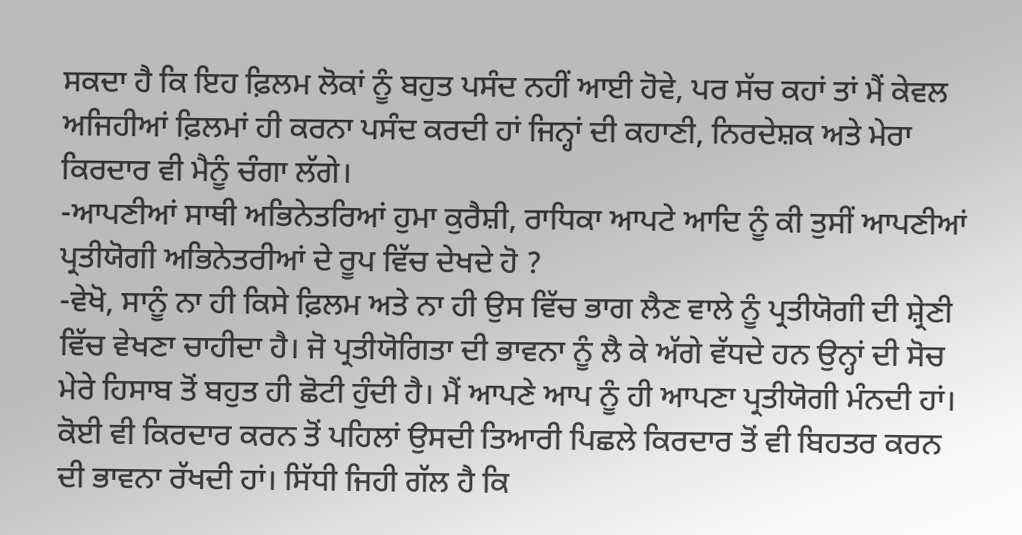ਸਕਦਾ ਹੈ ਕਿ ਇਹ ਫ਼ਿਲਮ ਲੋਕਾਂ ਨੂੰ ਬਹੁਤ ਪਸੰਦ ਨਹੀਂ ਆਈ ਹੋਵੇ, ਪਰ ਸੱਚ ਕਹਾਂ ਤਾਂ ਮੈਂ ਕੇਵਲ ਅਜਿਹੀਆਂ ਫ਼ਿਲਮਾਂ ਹੀ ਕਰਨਾ ਪਸੰਦ ਕਰਦੀ ਹਾਂ ਜਿਨ੍ਹਾਂ ਦੀ ਕਹਾਣੀ, ਨਿਰਦੇਸ਼ਕ ਅਤੇ ਮੇਰਾ ਕਿਰਦਾਰ ਵੀ ਮੈਨੂੰ ਚੰਗਾ ਲੱਗੇ।
-ਆਪਣੀਆਂ ਸਾਥੀ ਅਭਿਨੇਤਰਿਆਂ ਹੁਮਾ ਕੁਰੈਸ਼ੀ, ਰਾਧਿਕਾ ਆਪਟੇ ਆਦਿ ਨੂੰ ਕੀ ਤੁਸੀਂ ਆਪਣੀਆਂ ਪ੍ਰਤੀਯੋਗੀ ਅਭਿਨੇਤਰੀਆਂ ਦੇ ਰੂਪ ਵਿੱਚ ਦੇਖਦੇ ਹੋ ?
-ਵੇਖੋ, ਸਾਨੂੰ ਨਾ ਹੀ ਕਿਸੇ ਫ਼ਿਲਮ ਅਤੇ ਨਾ ਹੀ ਉਸ ਵਿੱਚ ਭਾਗ ਲੈਣ ਵਾਲੇ ਨੂੰ ਪ੍ਰਤੀਯੋਗੀ ਦੀ ਸ਼੍ਰੇਣੀ ਵਿੱਚ ਵੇਖਣਾ ਚਾਹੀਦਾ ਹੈ। ਜੋ ਪ੍ਰਤੀਯੋਗਿਤਾ ਦੀ ਭਾਵਨਾ ਨੂੰ ਲੈ ਕੇ ਅੱਗੇ ਵੱਧਦੇ ਹਨ ਉਨ੍ਹਾਂ ਦੀ ਸੋਚ ਮੇਰੇ ਹਿਸਾਬ ਤੋਂ ਬਹੁਤ ਹੀ ਛੋਟੀ ਹੁੰਦੀ ਹੈ। ਮੈਂ ਆਪਣੇ ਆਪ ਨੂੰ ਹੀ ਆਪਣਾ ਪ੍ਰਤੀਯੋਗੀ ਮੰਨਦੀ ਹਾਂ। ਕੋਈ ਵੀ ਕਿਰਦਾਰ ਕਰਨ ਤੋਂ ਪਹਿਲਾਂ ਉਸਦੀ ਤਿਆਰੀ ਪਿਛਲੇ ਕਿਰਦਾਰ ਤੋਂ ਵੀ ਬਿਹਤਰ ਕਰਨ ਦੀ ਭਾਵਨਾ ਰੱਖਦੀ ਹਾਂ। ਸਿੱਧੀ ਜਿਹੀ ਗੱਲ ਹੈ ਕਿ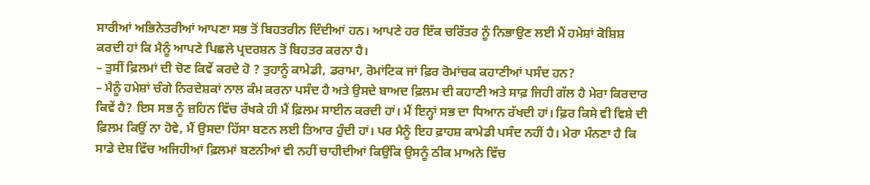ਸਾਰੀਆਂ ਅਭਿਨੇਤਰੀਆਂ ਆਪਣਾ ਸਭ ਤੋਂ ਬਿਹਤਰੀਨ ਦਿੰਦੀਆਂ ਹਨ। ਆਪਣੇ ਹਰ ਇੱਕ ਚਰਿੱਤਰ ਨੂੰ ਨਿਭਾਉਣ ਲਈ ਮੈਂ ਹਮੇਸ਼ਾਂ ਕੋਸ਼ਿਸ਼ ਕਰਦੀ ਹਾਂ ਕਿ ਮੈਨੂੰ ਆਪਣੇ ਪਿਛਲੇ ਪ੍ਰਦਰਸ਼ਨ ਤੋਂ ਬਿਹਤਰ ਕਰਨਾ ਹੈ।
– ਤੁਸੀਂ ਫ਼ਿਲਮਾਂ ਦੀ ਚੋਣ ਕਿਵੇਂ ਕਰਦੇ ਹੋ ? ਤੁਹਾਨੂੰ ਕਾਮੇਡੀ, ਡਰਾਮਾ, ਰੋਮਾਂਟਿਕ ਜਾਂ ਫ਼ਿਰ ਰੋਮਾਂਚਕ ਕਹਾਣੀਆਂ ਪਸੰਦ ਹਨ?
– ਮੈਨੂੰ ਹਮੇਸ਼ਾਂ ਚੰਗੇ ਨਿਰਦੇਸ਼ਕਾਂ ਨਾਲ ਕੰਮ ਕਰਨਾ ਪਸੰਦ ਹੈ ਅਤੇ ਉਸਦੇ ਬਾਅਦ ਫ਼ਿਲਮ ਦੀ ਕਹਾਣੀ ਅਤੇ ਸਾਫ਼ ਜਿਹੀ ਗੱਲ ਹੈ ਮੇਰਾ ਕਿਰਦਾਰ ਕਿਵੇਂ ਹੈ? ਇਸ ਸਭ ਨੂੰ ਜ਼ਹਿਨ ਵਿੱਚ ਰੱਖਕੇ ਹੀ ਮੈਂ ਫ਼ਿਲਮ ਸਾਈਨ ਕਰਦੀ ਹਾਂ। ਮੈਂ ਇਨ੍ਹਾਂ ਸਭ ਦਾ ਧਿਆਨ ਰੱਖਦੀ ਹਾਂ। ਫ਼ਿਰ ਕਿਸੇ ਵੀ ਵਿਸ਼ੇ ਦੀ ਫ਼ਿਲਮ ਕਿਉਂ ਨਾ ਹੋਵੇ, ਮੈਂ ਉਸਦਾ ਹਿੱਸਾ ਬਣਨ ਲਈ ਤਿਆਰ ਹੁੰਦੀ ਹਾਂ। ਪਰ ਮੈਨੂੰ ਇਹ ਫ਼ਾਹਸ਼ ਕਾਮੇਡੀ ਪਸੰਦ ਨਹੀਂ ਹੈ। ਮੇਰਾ ਮੰਨਣਾ ਹੈ ਕਿ ਸਾਡੇ ਦੇਸ਼ ਵਿੱਚ ਅਜਿਹੀਆਂ ਫ਼ਿਲਮਾਂ ਬਣਨੀਆਂ ਵੀ ਨਹੀਂ ਚਾਹੀਦੀਆਂ ਕਿਉਂਕਿ ਉਸਨੂੰ ਠੀਕ ਮਾਅਨੇ ਵਿੱਚ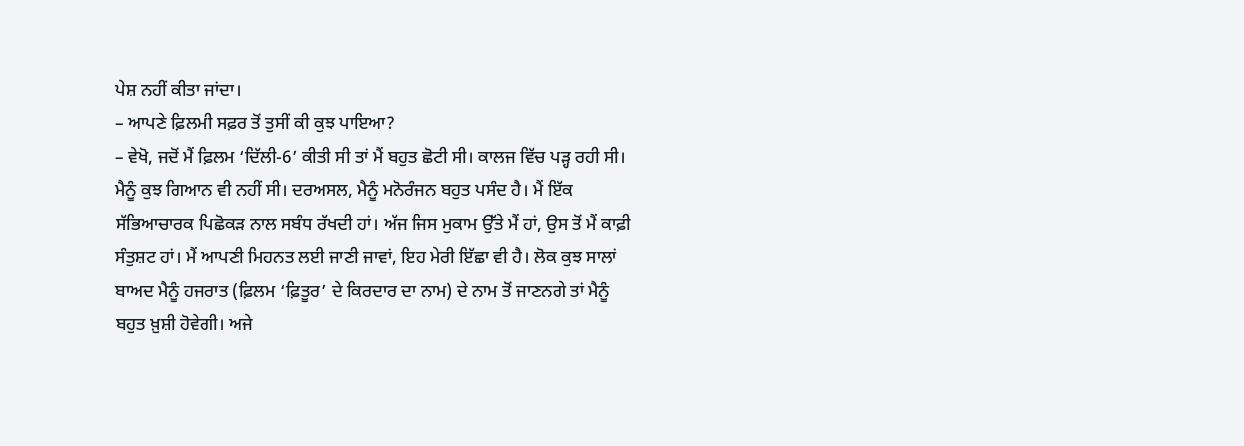ਪੇਸ਼ ਨਹੀਂ ਕੀਤਾ ਜਾਂਦਾ।
– ਆਪਣੇ ਫ਼ਿਲਮੀ ਸਫ਼ਰ ਤੋਂ ਤੁਸੀਂ ਕੀ ਕੁਝ ਪਾਇਆ?
– ਵੇਖੋ, ਜਦੋਂ ਮੈਂ ਫ਼ਿਲਮ ‘ਦਿੱਲੀ-6’ ਕੀਤੀ ਸੀ ਤਾਂ ਮੈਂ ਬਹੁਤ ਛੋਟੀ ਸੀ। ਕਾਲਜ ਵਿੱਚ ਪੜ੍ਹ ਰਹੀ ਸੀ। ਮੈਨੂੰ ਕੁਝ ਗਿਆਨ ਵੀ ਨਹੀਂ ਸੀ। ਦਰਅਸਲ, ਮੈਨੂੰ ਮਨੋਰੰਜਨ ਬਹੁਤ ਪਸੰਦ ਹੈ। ਮੈਂ ਇੱਕ ਸੱਭਿਆਚਾਰਕ ਪਿਛੋਕੜ ਨਾਲ ਸਬੰਧ ਰੱਖਦੀ ਹਾਂ। ਅੱਜ ਜਿਸ ਮੁਕਾਮ ਉੱਤੇ ਮੈਂ ਹਾਂ, ਉਸ ਤੋਂ ਮੈਂ ਕਾਫ਼ੀ ਸੰਤੁਸ਼ਟ ਹਾਂ। ਮੈਂ ਆਪਣੀ ਮਿਹਨਤ ਲਈ ਜਾਣੀ ਜਾਵਾਂ, ਇਹ ਮੇਰੀ ਇੱਛਾ ਵੀ ਹੈ। ਲੋਕ ਕੁਝ ਸਾਲਾਂ ਬਾਅਦ ਮੈਨੂੰ ਹਜਰਾਤ (ਫ਼ਿਲਮ ‘ਫ਼ਿਤੂਰ’ ਦੇ ਕਿਰਦਾਰ ਦਾ ਨਾਮ) ਦੇ ਨਾਮ ਤੋਂ ਜਾਣਨਗੇ ਤਾਂ ਮੈਨੂੰ ਬਹੁਤ ਖ਼ੁਸ਼ੀ ਹੋਵੇਗੀ। ਅਜੇ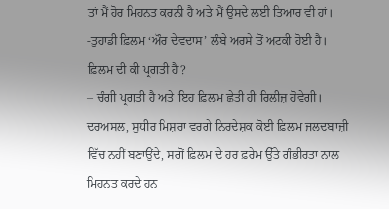ਤਾਂ ਮੈਂ ਹੋਰ ਮਿਹਨਤ ਕਰਨੀ ਹੈ ਅਤੇ ਮੈਂ ਉਸਦੇ ਲਈ ਤਿਆਰ ਵੀ ਹਾਂ।
-ਤੁਹਾਡੀ ਫ਼ਿਲਮ ‘ਔਰ ਦੇਵਦਾਸ’ ਲੰਬੇ ਅਰਸੇ ਤੋਂ ਅਟਕੀ ਹੋਈ ਹੈ। ਫ਼ਿਲਮ ਦੀ ਕੀ ਪ੍ਰਗਤੀ ਹੈ?
– ਚੰਗੀ ਪ੍ਰਗਤੀ ਹੈ ਅਤੇ ਇਹ ਫ਼ਿਲਮ ਛੇਤੀ ਹੀ ਰਿਲੀਜ਼ ਹੋਵੇਗੀ। ਦਰਅਸਲ, ਸੁਧੀਰ ਮਿਸ਼ਰਾ ਵਰਗੇ ਨਿਰਦੇਸ਼ਕ ਕੋਈ ਫ਼ਿਲਮ ਜਲਦਬਾਜ਼ੀ ਵਿੱਚ ਨਹੀਂ ਬਣਾਉਂਦੇ, ਸਗੋਂ ਫ਼ਿਲਮ ਦੇ ਹਰ ਫ਼ਰੇਮ ਉੱਤੇ ਗੰਭੀਰਤਾ ਨਾਲ ਮਿਹਨਤ ਕਰਦੇ ਹਨ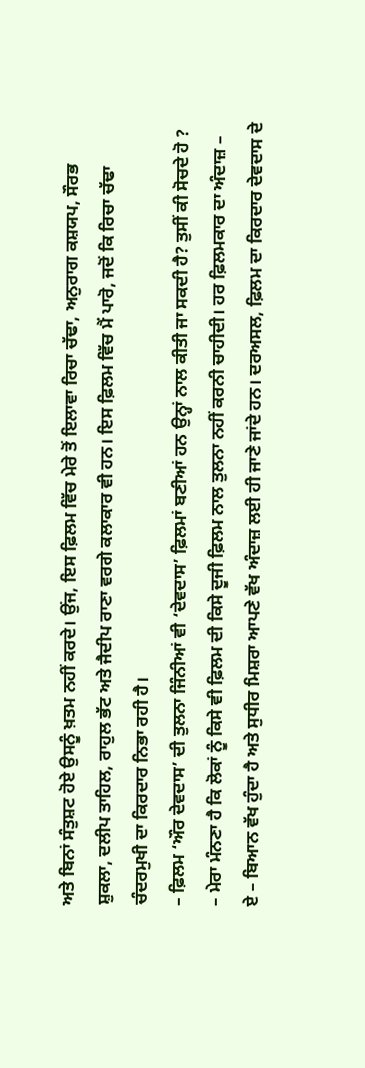ਅਤੇ ਬਿਨਾਂ ਸੰਤੁਸ਼ਟ ਹੋਏ ਉਸਨੂੰ ਖ਼ਤਮ ਨਹੀਂ ਕਰਦੇ। ਉਂਜ, ਇਸ ਫ਼ਿਲਮ ਵਿੱਚ ਮੇਰੇ ਤੋਂ ਇਲਾਵਾ ਰਿਚਾ ਚੱਢਾ, ਅਨੁਰਾਗ ਕਸ਼ਯਪ, ਸੌਰਭ ਸ਼ੁਕਲਾ, ਦਲੀਪ ਤਾਹਿਲ, ਰਾਹੁਲ ਭੱਟ ਅਤੇ ਜੈਦੀਪ ਰਾਣਾ ਵਰਗੇ ਕਲਾਕਾਰ ਵੀ ਹਨ। ਇਸ ਫ਼ਿਲਮ ਵਿੱਚ ਮੈਂ ਪਾਰੋ, ਜਦੋਂ ਕਿ ਰਿਚਾ ਚੱਢਾ ਚੰਦਰਮੁਖੀ ਦਾ ਕਿਰਦਾਰ ਨਿਭਾ ਰਹੀ ਹੈ।
– ਫ਼ਿਲਮ ‘ਔਰ ਦੇਵਦਾਸ’ ਦੀ ਤੁਲਨਾ ਜਿੰਨੀਆਂ ਵੀ ‘ਦੇਵਦਾਸ’ ਫ਼ਿਲਮਾਂ ਬਣੀਆਂ ਹਨ ਉਨ੍ਹਾਂ ਨਾਲ ਕੀਤੀ ਜਾ ਸਕਦੀ ਹੈ? ਤੁਸੀਂ ਕੀ ਸੋਚਦੇ ਹੋ ?
– ਮੇਰਾ ਮੰਨਣਾ ਹੈ ਕਿ ਲੋਕਾਂ ਨੂੰ ਕਿਸੇ ਵੀ ਫ਼ਿਲਮ ਦੀ ਕਿਸੇ ਦੂਜੀ ਫ਼ਿਲਮ ਨਾਲ ਤੁਲਨਾ ਨਹੀਂ ਕਰਨੀ ਚਾਹੀਦੀ। ਹਰ ਫ਼ਿਲਮਕਾਰ ਦਾ ਅੰਦਾਜ਼ – ਏ – ਬਿਆਨ ਵੱਖ ਹੁੰਦਾ ਹੈ ਅਤੇ ਸੁਧੀਰ ਮਿਸ਼ਰਾ ਆਪਣੇ ਵੱਖ ਅੰਦਾਜ਼ ਲਈ ਹੀ ਜਾਣੇ ਜਾਂਦੇ ਹਨ। ਦਰਅਸਲ, ਫ਼ਿਲਮ ਦਾ ਕਿਰਦਾਰ ਦੇਵਦਾਸ ਦੇ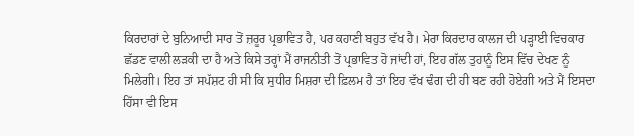ਕਿਰਦਾਰਾਂ ਦੇ ਬੁਨਿਆਦੀ ਸਾਰ ਤੋਂ ਜ਼ਰੂਰ ਪ੍ਰਭਾਵਿਤ ਹੈ, ਪਰ ਕਹਾਣੀ ਬਹੁਤ ਵੱਖ ਹੈ। ਮੇਰਾ ਕਿਰਦਾਰ ਕਾਲਜ ਦੀ ਪੜ੍ਹਾਈ ਵਿਚਕਾਰ ਛੱਡਣ ਵਾਲੀ ਲੜਕੀ ਦਾ ਹੈ ਅਤੇ ਕਿਸੇ ਤਰ੍ਹਾਂ ਮੈਂ ਰਾਜਨੀਤੀ ਤੋਂ ਪ੍ਰਭਾਵਿਤ ਹੋ ਜਾਂਦੀ ਹਾਂ, ਇਹ ਗੱਲ ਤੁਹਾਨੂੰ ਇਸ ਵਿੱਚ ਦੇਖਣ ਨੂੰ ਮਿਲੇਗੀ। ਇਹ ਤਾਂ ਸਪੱਸ਼ਟ ਹੀ ਸੀ ਕਿ ਸੁਧੀਰ ਮਿਸ਼ਰਾ ਦੀ ਫ਼ਿਲਮ ਹੈ ਤਾਂ ਇਹ ਵੱਖ ਢੰਗ ਦੀ ਹੀ ਬਣ ਰਹੀ ਹੋਏਗੀ ਅਤੇ ਮੈਂ ਇਸਦਾ ਹਿੱਸਾ ਵੀ ਇਸ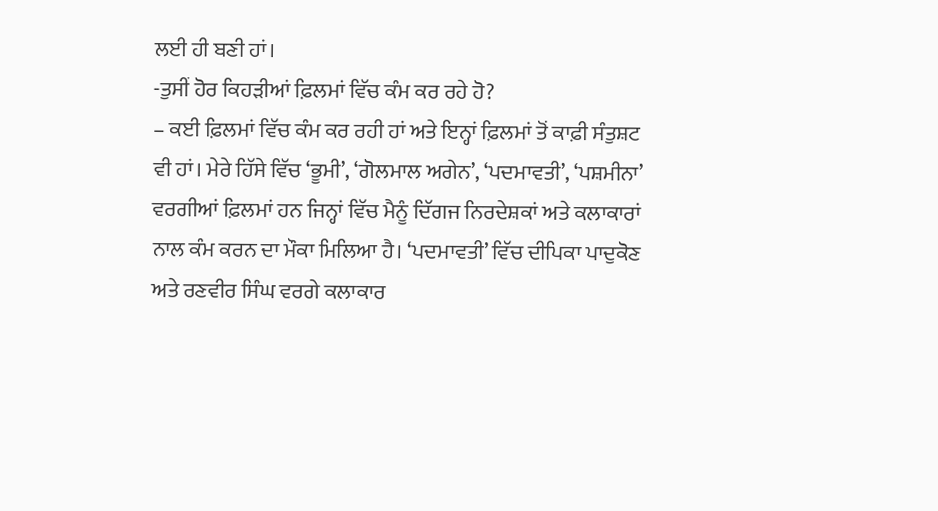ਲਈ ਹੀ ਬਣੀ ਹਾਂ।
-ਤੁਸੀਂ ਹੋਰ ਕਿਹੜੀਆਂ ਫ਼ਿਲਮਾਂ ਵਿੱਚ ਕੰਮ ਕਰ ਰਹੇ ਹੋ?
– ਕਈ ਫ਼ਿਲਮਾਂ ਵਿੱਚ ਕੰਮ ਕਰ ਰਹੀ ਹਾਂ ਅਤੇ ਇਨ੍ਹਾਂ ਫ਼ਿਲਮਾਂ ਤੋਂ ਕਾਫ਼ੀ ਸੰਤੁਸ਼ਟ ਵੀ ਹਾਂ। ਮੇਰੇ ਹਿੱਸੇ ਵਿੱਚ ‘ਭੂਮੀ’, ‘ਗੋਲਮਾਲ ਅਗੇਨ’, ‘ਪਦਮਾਵਤੀ’, ‘ਪਸ਼ਮੀਨਾ’ ਵਰਗੀਆਂ ਫ਼ਿਲਮਾਂ ਹਨ ਜਿਨ੍ਹਾਂ ਵਿੱਚ ਮੈਨੂੰ ਦਿੱਗਜ ਨਿਰਦੇਸ਼ਕਾਂ ਅਤੇ ਕਲਾਕਾਰਾਂ ਨਾਲ ਕੰਮ ਕਰਨ ਦਾ ਮੌਕਾ ਮਿਲਿਆ ਹੈ। ‘ਪਦਮਾਵਤੀ’ ਵਿੱਚ ਦੀਪਿਕਾ ਪਾਦੁਕੋਣ ਅਤੇ ਰਣਵੀਰ ਸਿੰਘ ਵਰਗੇ ਕਲਾਕਾਰ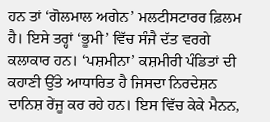ਹਨ ਤਾਂ ‘ਗੋਲਮਾਲ ਅਗੇਨ’ ਮਲਟੀਸਟਾਰਰ ਫ਼ਿਲਮ ਹੈ। ਇਸੇ ਤਰ੍ਹਾਂ ‘ਭੂਮੀ’ ਵਿੱਚ ਸੰਜੈ ਦੱਤ ਵਰਗੇ ਕਲਾਕਾਰ ਹਨ। ‘ਪਸ਼ਮੀਨਾ’ ਕਸ਼ਮੀਰੀ ਪੰਡਿਤਾਂ ਦੀ ਕਹਾਣੀ ਉੱਤੇ ਆਧਾਰਿਤ ਹੈ ਜਿਸਦਾ ਨਿਰਦੇਸ਼ਨ ਦਾਨਿਸ਼ ਰੇਂਜੂ ਕਰ ਰਹੇ ਹਨ। ਇਸ ਵਿੱਚ ਕੇਕੇ ਮੈਨਨ,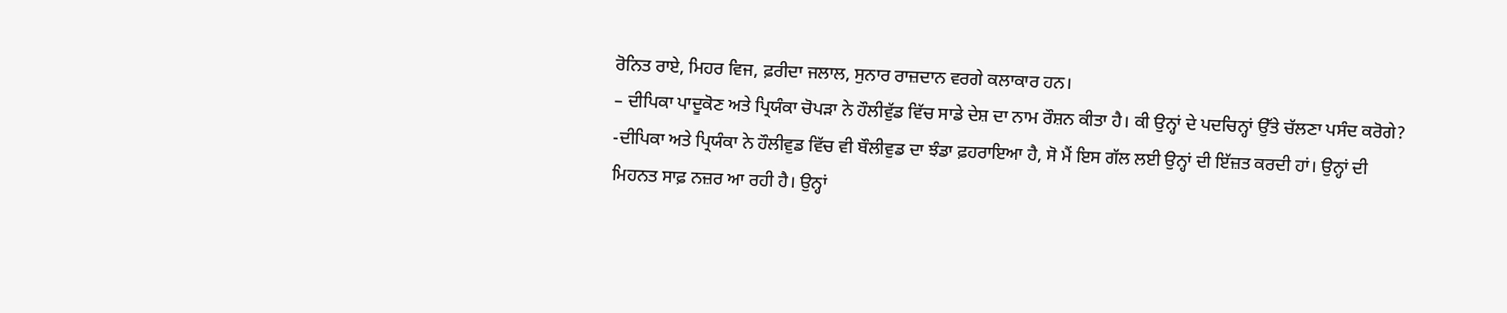ਰੋਨਿਤ ਰਾਏ, ਮਿਹਰ ਵਿਜ, ਫ਼ਰੀਦਾ ਜਲਾਲ, ਸੁਨਾਰ ਰਾਜ਼ਦਾਨ ਵਰਗੇ ਕਲਾਕਾਰ ਹਨ।
– ਦੀਪਿਕਾ ਪਾਦੂਕੋਣ ਅਤੇ ਪ੍ਰਿਯੰਕਾ ਚੋਪੜਾ ਨੇ ਹੌਲੀਵੁੱਡ ਵਿੱਚ ਸਾਡੇ ਦੇਸ਼ ਦਾ ਨਾਮ ਰੌਸ਼ਨ ਕੀਤਾ ਹੈ। ਕੀ ਉਨ੍ਹਾਂ ਦੇ ਪਦਚਿਨ੍ਹਾਂ ਉੱਤੇ ਚੱਲਣਾ ਪਸੰਦ ਕਰੋਗੇ?
-ਦੀਪਿਕਾ ਅਤੇ ਪ੍ਰਿਯੰਕਾ ਨੇ ਹੌਲੀਵੁਡ ਵਿੱਚ ਵੀ ਬੌਲੀਵੁਡ ਦਾ ਝੰਡਾ ਫ਼ਹਰਾਇਆ ਹੈ, ਸੋ ਮੈਂ ਇਸ ਗੱਲ ਲਈ ਉਨ੍ਹਾਂ ਦੀ ਇੱਜ਼ਤ ਕਰਦੀ ਹਾਂ। ਉਨ੍ਹਾਂ ਦੀ ਮਿਹਨਤ ਸਾਫ਼ ਨਜ਼ਰ ਆ ਰਹੀ ਹੈ। ਉਨ੍ਹਾਂ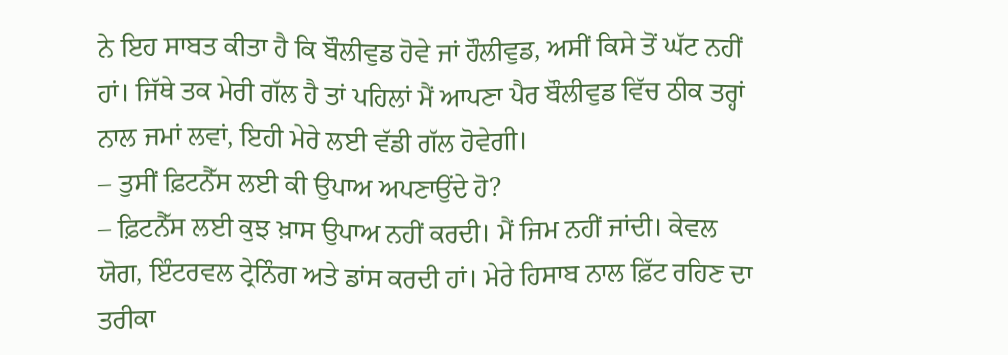ਨੇ ਇਹ ਸਾਬਤ ਕੀਤਾ ਹੈ ਕਿ ਬੌਲੀਵੁਡ ਹੋਵੇ ਜਾਂ ਹੌਲੀਵੁਡ, ਅਸੀਂ ਕਿਸੇ ਤੋਂ ਘੱਟ ਨਹੀਂ ਹਾਂ। ਜਿੱਥੇ ਤਕ ਮੇਰੀ ਗੱਲ ਹੈ ਤਾਂ ਪਹਿਲਾਂ ਮੈਂ ਆਪਣਾ ਪੈਰ ਬੌਲੀਵੁਡ ਵਿੱਚ ਠੀਕ ਤਰ੍ਹਾਂ ਨਾਲ ਜਮਾਂ ਲਵਾਂ, ਇਹੀ ਮੇਰੇ ਲਈ ਵੱਡੀ ਗੱਲ ਹੋਵੇਗੀ।
– ਤੁਸੀਂ ਫ਼ਿਟਨੈੱਸ ਲਈ ਕੀ ਉਪਾਅ ਅਪਣਾਉਂਦੇ ਹੋ?
– ਫ਼ਿਟਨੈੱਸ ਲਈ ਕੁਝ ਖ਼ਾਸ ਉਪਾਅ ਨਹੀਂ ਕਰਦੀ। ਮੈਂ ਜਿਮ ਨਹੀਂ ਜਾਂਦੀ। ਕੇਵਲ ਯੋਗ, ਇੰਟਰਵਲ ਟ੍ਰੇਨਿੰਗ ਅਤੇ ਡਾਂਸ ਕਰਦੀ ਹਾਂ। ਮੇਰੇ ਹਿਸਾਬ ਨਾਲ ਫ਼ਿੱਟ ਰਹਿਣ ਦਾ ਤਰੀਕਾ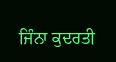ਜਿੰਨਾ ਕੁਦਰਤੀ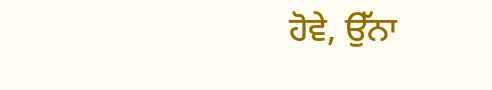ਹੋਵੇ, ਉੱਨਾ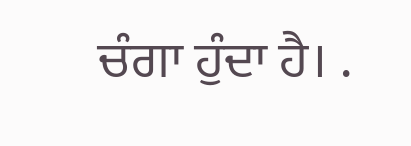ਚੰਗਾ ਹੁੰਦਾ ਹੈ। .